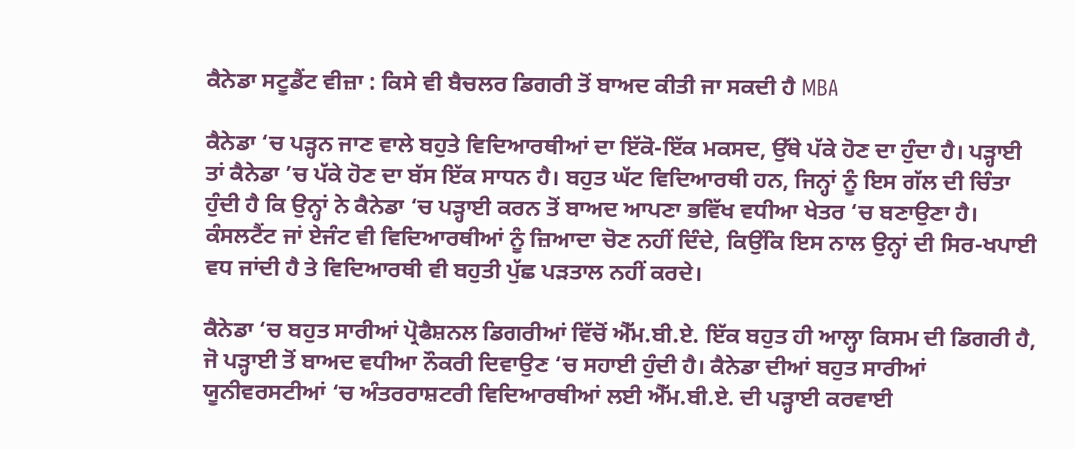ਕੈਨੇਡਾ ਸਟੂਡੈਂਟ ਵੀਜ਼ਾ : ਕਿਸੇ ਵੀ ਬੈਚਲਰ ਡਿਗਰੀ ਤੋਂ ਬਾਅਦ ਕੀਤੀ ਜਾ ਸਕਦੀ ਹੈ MBA

ਕੈਨੇਡਾ ‘ਚ ਪੜ੍ਹਨ ਜਾਣ ਵਾਲੇ ਬਹੁਤੇ ਵਿਦਿਆਰਥੀਆਂ ਦਾ ਇੱਕੋ-ਇੱਕ ਮਕਸਦ, ਉੱਥੇ ਪੱਕੇ ਹੋਣ ਦਾ ਹੁੰਦਾ ਹੈ। ਪੜ੍ਹਾਈ ਤਾਂ ਕੈਨੇਡਾ ’ਚ ਪੱਕੇ ਹੋਣ ਦਾ ਬੱਸ ਇੱਕ ਸਾਧਨ ਹੈ। ਬਹੁਤ ਘੱਟ ਵਿਦਿਆਰਥੀ ਹਨ, ਜਿਨ੍ਹਾਂ ਨੂੰ ਇਸ ਗੱਲ ਦੀ ਚਿੰਤਾ ਹੁੰਦੀ ਹੈ ਕਿ ਉਨ੍ਹਾਂ ਨੇ ਕੈਨੇਡਾ ‘ਚ ਪੜ੍ਹਾਈ ਕਰਨ ਤੋਂ ਬਾਅਦ ਆਪਣਾ ਭਵਿੱਖ ਵਧੀਆ ਖੇਤਰ ‘ਚ ਬਣਾਉਣਾ ਹੈ। ਕੰਸਲਟੈਂਟ ਜਾਂ ਏਜੰਟ ਵੀ ਵਿਦਿਆਰਥੀਆਂ ਨੂੰ ਜ਼ਿਆਦਾ ਚੋਣ ਨਹੀਂ ਦਿੰਦੇ, ਕਿਉਂਕਿ ਇਸ ਨਾਲ ਉਨ੍ਹਾਂ ਦੀ ਸਿਰ-ਖਪਾਈ ਵਧ ਜਾਂਦੀ ਹੈ ਤੇ ਵਿਦਿਆਰਥੀ ਵੀ ਬਹੁਤੀ ਪੁੱਛ ਪੜਤਾਲ ਨਹੀਂ ਕਰਦੇ।

ਕੈਨੇਡਾ ‘ਚ ਬਹੁਤ ਸਾਰੀਆਂ ਪ੍ਰੋਫੈਸ਼ਨਲ ਡਿਗਰੀਆਂ ਵਿੱਚੋਂ ਐੱਮ.ਬੀ.ਏ. ਇੱਕ ਬਹੁਤ ਹੀ ਆਲ੍ਹਾ ਕਿਸਮ ਦੀ ਡਿਗਰੀ ਹੈ, ਜੋ ਪੜ੍ਹਾਈ ਤੋਂ ਬਾਅਦ ਵਧੀਆ ਨੌਕਰੀ ਦਿਵਾਉਣ ‘ਚ ਸਹਾਈ ਹੁੰਦੀ ਹੈ। ਕੈਨੇਡਾ ਦੀਆਂ ਬਹੁਤ ਸਾਰੀਆਂ ਯੂਨੀਵਰਸਟੀਆਂ ‘ਚ ਅੰਤਰਰਾਸ਼ਟਰੀ ਵਿਦਿਆਰਥੀਆਂ ਲਈ ਐੱਮ.ਬੀ.ਏ. ਦੀ ਪੜ੍ਹਾਈ ਕਰਵਾਈ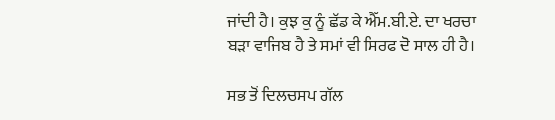ਜਾਂਦੀ ਹੈ। ਕੁਝ ਕੁ ਨੂੰ ਛੱਡ ਕੇ ਐੱਮ.ਬੀ.ਏ. ਦਾ ਖਰਚਾ ਬੜਾ ਵਾਜਿਬ ਹੈ ਤੇ ਸਮਾਂ ਵੀ ਸਿਰਫ ਦੋ ਸਾਲ ਹੀ ਹੈ।

ਸਭ ਤੋਂ ਦਿਲਚਸਪ ਗੱਲ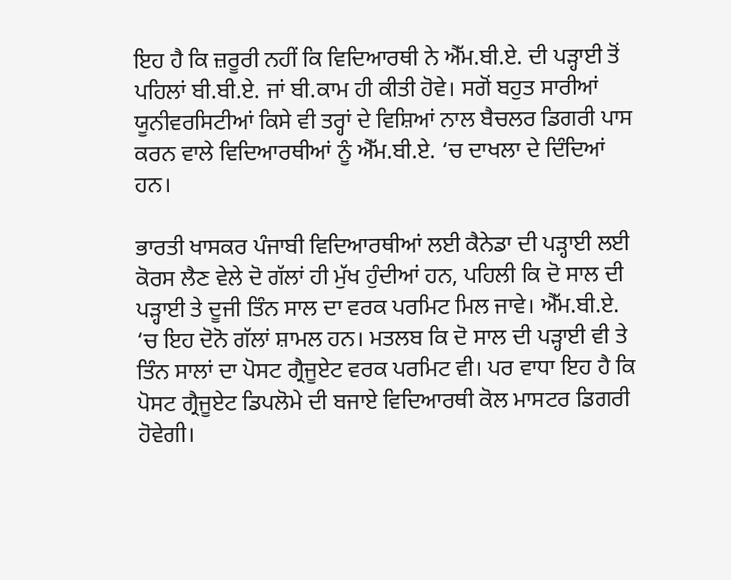ਇਹ ਹੈ ਕਿ ਜ਼ਰੂਰੀ ਨਹੀਂ ਕਿ ਵਿਦਿਆਰਥੀ ਨੇ ਐੱਮ.ਬੀ.ਏ. ਦੀ ਪੜ੍ਹਾਈ ਤੋਂ ਪਹਿਲਾਂ ਬੀ.ਬੀ.ਏ. ਜਾਂ ਬੀ.ਕਾਮ ਹੀ ਕੀਤੀ ਹੋਵੇ। ਸਗੋਂ ਬਹੁਤ ਸਾਰੀਆਂ ਯੂਨੀਵਰਸਿਟੀਆਂ ਕਿਸੇ ਵੀ ਤਰ੍ਹਾਂ ਦੇ ਵਿਸ਼ਿਆਂ ਨਾਲ ਬੈਚਲਰ ਡਿਗਰੀ ਪਾਸ ਕਰਨ ਵਾਲੇ ਵਿਦਿਆਰਥੀਆਂ ਨੂੰ ਐੱਮ.ਬੀ.ਏ. ‘ਚ ਦਾਖਲਾ ਦੇ ਦਿੰਦਿਆਂ ਹਨ।

ਭਾਰਤੀ ਖਾਸਕਰ ਪੰਜਾਬੀ ਵਿਦਿਆਰਥੀਆਂ ਲਈ ਕੈਨੇਡਾ ਦੀ ਪੜ੍ਹਾਈ ਲਈ ਕੋਰਸ ਲੈਣ ਵੇਲੇ ਦੋ ਗੱਲਾਂ ਹੀ ਮੁੱਖ ਹੁੰਦੀਆਂ ਹਨ, ਪਹਿਲੀ ਕਿ ਦੋ ਸਾਲ ਦੀ ਪੜ੍ਹਾਈ ਤੇ ਦੂਜੀ ਤਿੰਨ ਸਾਲ ਦਾ ਵਰਕ ਪਰਮਿਟ ਮਿਲ ਜਾਵੇ। ਐੱਮ.ਬੀ.ਏ. ‘ਚ ਇਹ ਦੋਨੋ ਗੱਲਾਂ ਸ਼ਾਮਲ ਹਨ। ਮਤਲਬ ਕਿ ਦੋ ਸਾਲ ਦੀ ਪੜ੍ਹਾਈ ਵੀ ਤੇ ਤਿੰਨ ਸਾਲਾਂ ਦਾ ਪੋਸਟ ਗ੍ਰੈਜੂਏਟ ਵਰਕ ਪਰਮਿਟ ਵੀ। ਪਰ ਵਾਧਾ ਇਹ ਹੈ ਕਿ ਪੋਸਟ ਗ੍ਰੈਜੂਏਟ ਡਿਪਲੋਮੇ ਦੀ ਬਜਾਏ ਵਿਦਿਆਰਥੀ ਕੋਲ ਮਾਸਟਰ ਡਿਗਰੀ ਹੋਵੇਗੀ।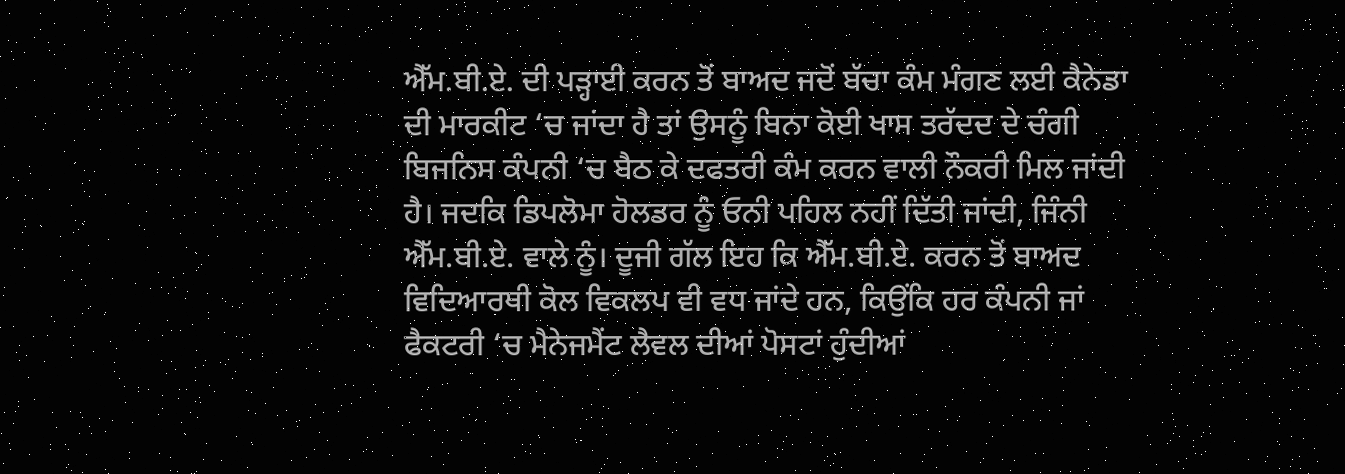ਐੱਮ.ਬੀ.ਏ. ਦੀ ਪੜ੍ਹਾਈ ਕਰਨ ਤੋਂ ਬਾਅਦ ਜਦੋਂ ਬੱਚਾ ਕੰਮ ਮੰਗਣ ਲਈ ਕੈਨੇਡਾ ਦੀ ਮਾਰਕੀਟ ‘ਚ ਜਾਂਦਾ ਹੈ ਤਾਂ ਉਸਨੂੰ ਬਿਨਾ ਕੋਈ ਖਾਸ ਤਰੱਦਦ ਦੇ ਚੰਗੀ ਬਿਜਨਿਸ ਕੰਪਨੀ ‘ਚ ਬੈਠ ਕੇ ਦਫਤਰੀ ਕੰਮ ਕਰਨ ਵਾਲੀ ਨੌਕਰੀ ਮਿਲ ਜਾਂਦੀ ਹੈ। ਜਦਕਿ ਡਿਪਲੋਮਾ ਹੋਲਡਰ ਨੂੰ ਓਨੀ ਪਹਿਲ ਨਹੀਂ ਦਿੱਤੀ ਜਾਂਦੀ, ਜਿੰਨੀ ਐੱਮ.ਬੀ.ਏ. ਵਾਲੇ ਨੂੰ। ਦੂਜੀ ਗੱਲ ਇਹ ਕਿ ਐੱਮ.ਬੀ.ਏ. ਕਰਨ ਤੋਂ ਬਾਅਦ ਵਿਦਿਆਰਥੀ ਕੋਲ ਵਿਕਲਪ ਵੀ ਵਧ ਜਾਂਦੇ ਹਨ, ਕਿਉਂਕਿ ਹਰ ਕੰਪਨੀ ਜਾਂ ਫੈਕਟਰੀ ‘ਚ ਮੈਨੇਜਮੈਂਟ ਲੈਵਲ ਦੀਆਂ ਪੋਸਟਾਂ ਹੁੰਦੀਆਂ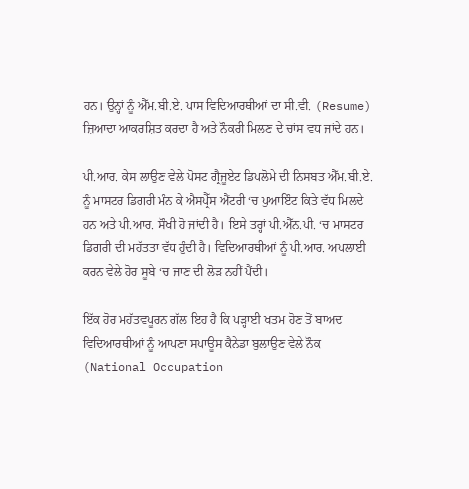ਹਨ। ਉਨ੍ਹਾਂ ਨੂੰ ਐੱਮ.ਬੀ.ਏ. ਪਾਸ ਵਿਦਿਆਰਥੀਆਂ ਦਾ ਸੀ.ਵੀ. (Resume) ਜ਼ਿਆਦਾ ਆਕਰਸ਼ਿਤ ਕਰਦਾ ਹੈ ਅਤੇ ਨੌਕਰੀ ਮਿਲਣ ਦੇ ਚਾਂਸ ਵਧ ਜਾਂਦੇ ਹਨ।

ਪੀ.ਆਰ. ਕੇਸ ਲਾਉਣ ਵੇਲੇ ਪੋਸਟ ਗ੍ਰੈਜੂਏਟ ਡਿਪਲੋਮੇ ਦੀ ਨਿਸਬਤ ਐੱਮ.ਬੀ.ਏ. ਨੂੰ ਮਾਸਟਰ ਡਿਗਰੀ ਮੰਨ ਕੇ ਐਸਪ੍ਰੈੱਸ ਐਂਟਰੀ ‘ਚ ਪੁਆਇੰਟ ਕਿਤੇ ਵੱਧ ਮਿਲਦੇ ਹਨ ਅਤੇ ਪੀ.ਆਰ. ਸੌਖੀ ਹੋ ਜਾਂਦੀ ਹੈ। ਇਸੇ ਤਰ੍ਹਾਂ ਪੀ.ਐੱਨ.ਪੀ. ‘ਚ ਮਾਸਟਰ ਡਿਗਰੀ ਦੀ ਮਹੱਤਤਾ ਵੱਧ ਹੁੰਦੀ ਹੈ। ਵਿਦਿਆਰਥੀਆਂ ਨੂੰ ਪੀ.ਆਰ. ਅਪਲਾਈ ਕਰਨ ਵੇਲੇ ਹੋਰ ਸੂਬੇ ‘ਚ ਜਾਣ ਦੀ ਲੋੜ ਨਹੀਂ ਪੈਂਦੀ।

ਇੱਕ ਹੋਰ ਮਹੱਤਵਪੂਰਨ ਗੱਲ ਇਹ ਹੈ ਕਿ ਪੜ੍ਹਾਈ ਖਤਮ ਹੋਣ ਤੋਂ ਬਾਅਦ ਵਿਦਿਆਰਥੀਆਂ ਨੂੰ ਆਪਣਾ ਸਪਾਊਸ ਕੈਨੇਡਾ ਬੁਲਾਉਣ ਵੇਲੇ ਨੌਕ (National Occupation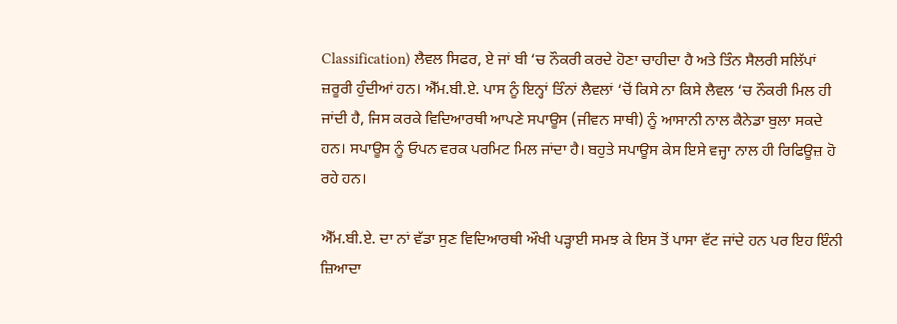Classification) ਲੈਵਲ ਸਿਫਰ, ਏ ਜਾਂ ਬੀ ‘ਚ ਨੌਕਰੀ ਕਰਦੇ ਹੋਣਾ ਚਾਹੀਦਾ ਹੈ ਅਤੇ ਤਿੰਨ ਸੈਲਰੀ ਸਲਿੱਪਾਂ ਜ਼ਰੂਰੀ ਹੁੰਦੀਆਂ ਹਨ। ਐੱਮ.ਬੀ.ਏ. ਪਾਸ ਨੂੰ ਇਨ੍ਹਾਂ ਤਿੰਨਾਂ ਲੈਵਲਾਂ ‘ਚੋਂ ਕਿਸੇ ਨਾ ਕਿਸੇ ਲੈਵਲ ‘ਚ ਨੌਕਰੀ ਮਿਲ ਹੀ ਜਾਂਦੀ ਹੈ, ਜਿਸ ਕਰਕੇ ਵਿਦਿਆਰਥੀ ਆਪਣੇ ਸਪਾਊਸ (ਜੀਵਨ ਸਾਥੀ) ਨੂੰ ਆਸਾਨੀ ਨਾਲ ਕੈਨੇਡਾ ਬੁਲਾ ਸਕਦੇ ਹਨ। ਸਪਾਊਸ ਨੂੰ ਓਪਨ ਵਰਕ ਪਰਮਿਟ ਮਿਲ ਜਾਂਦਾ ਹੈ। ਬਹੁਤੇ ਸਪਾਊਸ ਕੇਸ ਇਸੇ ਵਜ੍ਹਾ ਨਾਲ ਹੀ ਰਿਫਿਊਜ਼ ਹੋ ਰਹੇ ਹਨ।

ਐੱਮ.ਬੀ.ਏ. ਦਾ ਨਾਂ ਵੱਡਾ ਸੁਣ ਵਿਦਿਆਰਥੀ ਔਖੀ ਪੜ੍ਹਾਈ ਸਮਝ ਕੇ ਇਸ ਤੋਂ ਪਾਸਾ ਵੱਟ ਜਾਂਦੇ ਹਨ ਪਰ ਇਹ ਇੰਨੀ ਜ਼ਿਆਦਾ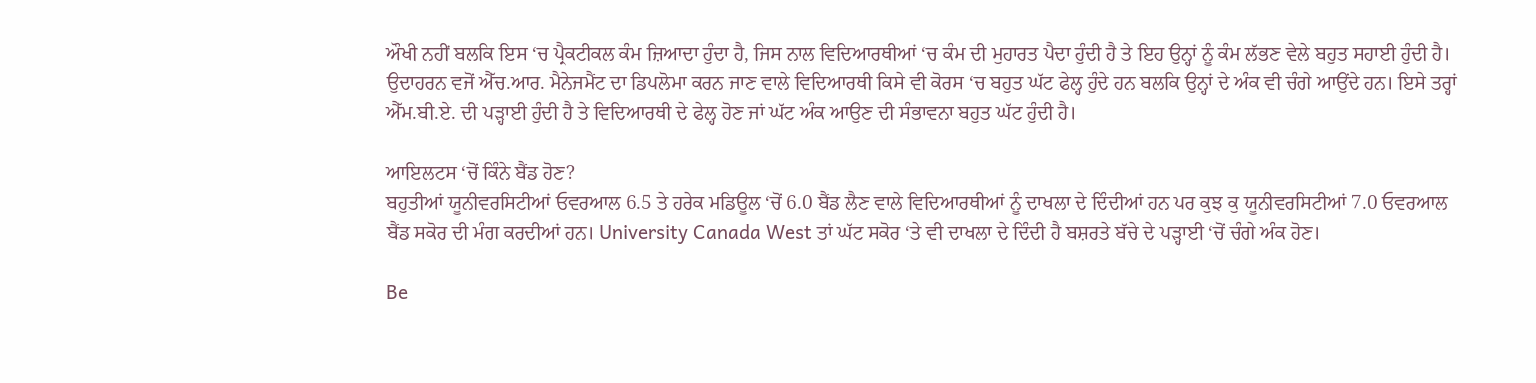ਔਖੀ ਨਹੀਂ ਬਲਕਿ ਇਸ ‘ਚ ਪ੍ਰੈਕਟੀਕਲ ਕੰਮ ਜ਼ਿਆਦਾ ਹੁੰਦਾ ਹੈ, ਜਿਸ ਨਾਲ ਵਿਦਿਆਰਥੀਆਂ ‘ਚ ਕੰਮ ਦੀ ਮੁਹਾਰਤ ਪੈਦਾ ਹੁੰਦੀ ਹੈ ਤੇ ਇਹ ਉਨ੍ਹਾਂ ਨੂੰ ਕੰਮ ਲੱਭਣ ਵੇਲੇ ਬਹੁਤ ਸਹਾਈ ਹੁੰਦੀ ਹੈ। ਉਦਾਹਰਨ ਵਜੋਂ ਐੱਚ.ਆਰ. ਮੈਨੇਜਮੈਂਟ ਦਾ ਡਿਪਲੋਮਾ ਕਰਨ ਜਾਣ ਵਾਲੇ ਵਿਦਿਆਰਥੀ ਕਿਸੇ ਵੀ ਕੋਰਸ ‘ਚ ਬਹੁਤ ਘੱਟ ਫੇਲ੍ਹ ਹੁੰਦੇ ਹਨ ਬਲਕਿ ਉਨ੍ਹਾਂ ਦੇ ਅੰਕ ਵੀ ਚੰਗੇ ਆਉਂਦੇ ਹਨ। ਇਸੇ ਤਰ੍ਹਾਂ ਐੱਮ.ਬੀ.ਏ. ਦੀ ਪੜ੍ਹਾਈ ਹੁੰਦੀ ਹੈ ਤੇ ਵਿਦਿਆਰਥੀ ਦੇ ਫੇਲ੍ਹ ਹੋਣ ਜਾਂ ਘੱਟ ਅੰਕ ਆਉਣ ਦੀ ਸੰਭਾਵਨਾ ਬਹੁਤ ਘੱਟ ਹੁੰਦੀ ਹੈ।

ਆਇਲਟਸ ‘ਚੋਂ ਕਿੰਨੇ ਬੈਂਡ ਹੋਣ?
ਬਹੁਤੀਆਂ ਯੂਨੀਵਰਸਿਟੀਆਂ ਓਵਰਆਲ 6.5 ਤੇ ਹਰੇਕ ਮਡਿਊਲ ‘ਚੋਂ 6.0 ਬੈਂਡ ਲੈਣ ਵਾਲੇ ਵਿਦਿਆਰਥੀਆਂ ਨੂੰ ਦਾਖਲਾ ਦੇ ਦਿੰਦੀਆਂ ਹਨ ਪਰ ਕੁਝ ਕੁ ਯੂਨੀਵਰਸਿਟੀਆਂ 7.0 ਓਵਰਆਲ ਬੈਂਡ ਸਕੋਰ ਦੀ ਮੰਗ ਕਰਦੀਆਂ ਹਨ। University Canada West ਤਾਂ ਘੱਟ ਸਕੋਰ ‘ਤੇ ਵੀ ਦਾਖਲਾ ਦੇ ਦਿੰਦੀ ਹੈ ਬਸ਼ਰਤੇ ਬੱਚੇ ਦੇ ਪੜ੍ਹਾਈ ‘ਚੋਂ ਚੰਗੇ ਅੰਕ ਹੋਣ।

Be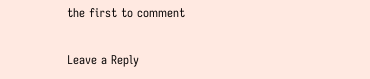the first to comment

Leave a Reply